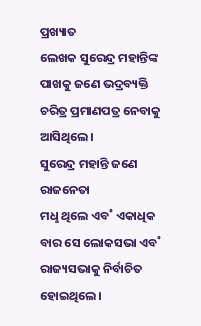ପ୍ରଖ୍ୟାତ
ଲେଖକ ସୁରେନ୍ଦ୍ର ମହାନ୍ତିଙ୍କ ପାଖକୁ ଜଣେ ଭଦ୍ରବ୍ୟକ୍ତି
ଚରିତ୍ର ପ୍ରମାଣପତ୍ର ନେବାକୁ ଆସିଥିଲେ।
ସୁରେନ୍ଦ୍ର ମହାନ୍ତି ଜଣେ ରାଜନେତା
ମଧୢ ଥିଲେ ଏବ˚ ଏକାଧିକ
ବାର ସେ ଲୋକସଭା ଏବ˚
ରାଜ୍ୟସଭାକୁ ନିର୍ବାଚିତ ହୋଇଥିଲେ।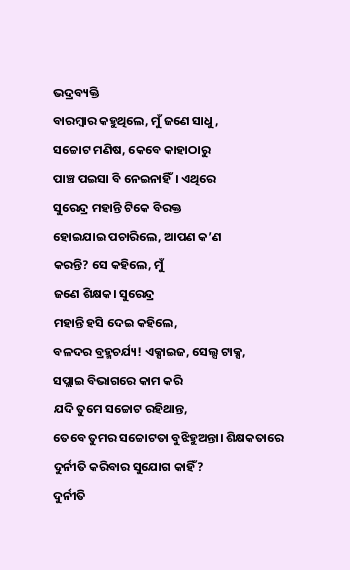ଭଦ୍ରବ୍ୟକ୍ତି
ବାରମ୍ବାର କହୁଥିଲେ, ମୁଁ ଜଣେ ସାଧୁ,
ସଚ୍ଚୋଟ ମଣିଷ, କେବେ କାହାଠାରୁ
ପାଞ୍ଚ ପଇସା ବି ନେଇନାହିଁ। ଏଥିରେ
ସୁରେନ୍ଦ୍ର ମହାନ୍ତି ଟିକେ ବିରକ୍ତ
ହୋଇଯାଇ ପଚାରିଲେ, ଆପଣ କ’ଣ
କରନ୍ତି? ସେ କହିଲେ, ମୁଁ
ଜଣେ ଶିକ୍ଷକ। ସୁରେନ୍ଦ୍ର
ମହାନ୍ତି ହସି ଦେଇ କହିଲେ,
ବଳଦର ବ୍ରହ୍ମଚର୍ଯ୍ୟ! ଏକ୍ସାଇଜ, ସେଲ୍ସ ଟାକ୍ସ,
ସପ୍ଲାଇ ବିଭାଗରେ କାମ କରି
ଯଦି ତୁମେ ସଚ୍ଚୋଟ ରହିଥାନ୍ତ,
ତେବେ ତୁମର ସଚ୍ଚୋଟତା ବୁଝିହୁଅନ୍ତା। ଶିକ୍ଷକତାରେ
ଦୁର୍ନୀତି କରିବାର ସୁଯୋଗ କାହିଁ?
ଦୁର୍ନୀତି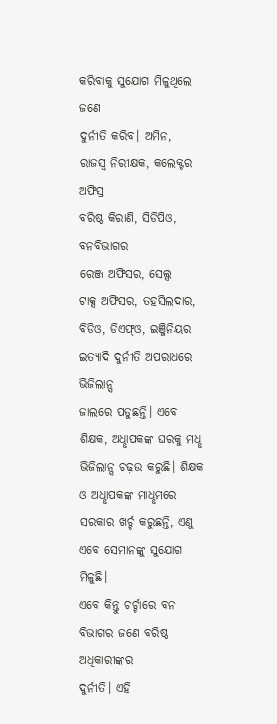କରିବାକୁ ସୁଯୋଗ ମିଳୁଥିଲେ ଜଣେ
ଦୁର୍ନୀତି କରିବ। ଅମିନ,
ରାଜସ୍ବ ନିରୀକ୍ଷକ, କଲେକ୍ଟର ଅଫିସ୍ର
ବରିଷ୍ଠ କିରାଣି, ସିଡିପିଓ, ବନବିଭାଗର
ରେଞ୍ଜ ଅଫିସର, ସେଲ୍ସ
ଟାକ୍ସ ଅଫିସର, ତହସିଲଦାର,
ବିଡିଓ, ଡିଏଫ୍ଓ, ଇଞ୍ଜିନିୟର
ଇତ୍ୟାଦି ଦୁର୍ନୀତି ଅପରାଧରେ ଭିଜିଲାନ୍ସ
ଜାଲରେ ପଡୁଛନ୍ତି। ଏବେ
ଶିକ୍ଷକ, ଅଧୢାପକଙ୍କ ଘରକୁ ମଧୢ ଭିଜିଲାନ୍ସ ଚଢ଼ଉ କରୁଛି। ଶିକ୍ଷକ
ଓ ଅଧୢାପକଙ୍କ ମାଧୢମରେ
ସରକାର ଖର୍ଚ୍ଚ କରୁଛନ୍ତି, ଏଣୁ
ଏବେ ସେମାନଙ୍କୁ ସୁଯୋଗ ମିଳୁଛି।
ଏବେ କିନ୍ତୁ ଚର୍ଚ୍ଚାରେ ବନ
ବିଭାଗର ଜଣେ ବରିଷ୍ଠ ଅଧିକାରୀଙ୍କର
ଦୁର୍ନୀତି। ଏହି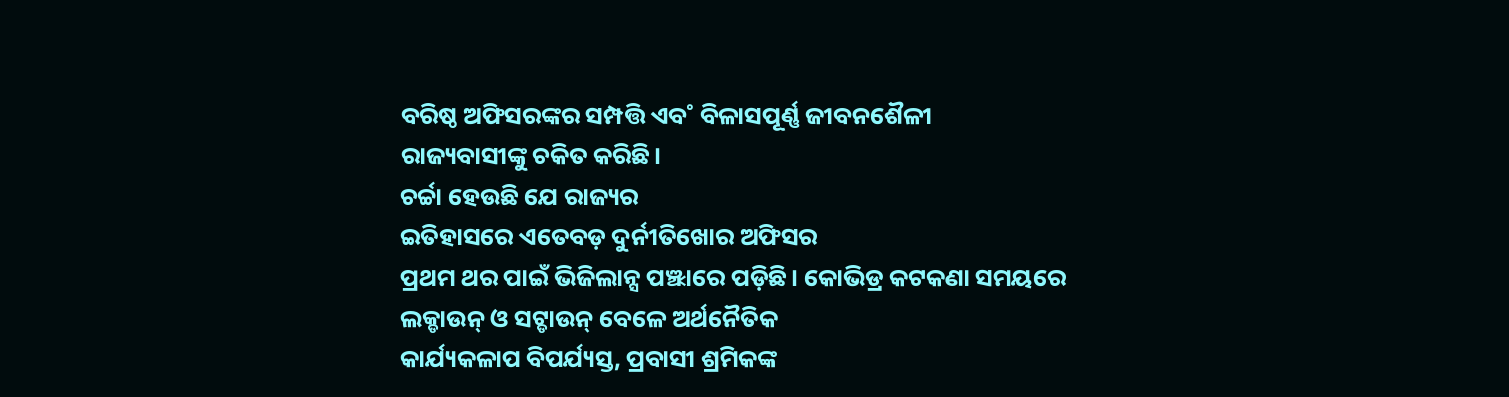ବରିଷ୍ଠ ଅଫିସରଙ୍କର ସମ୍ପତ୍ତି ଏବ˚ ବିଳାସପୂର୍ଣ୍ଣ ଜୀବନଶୈଳୀ
ରାଜ୍ୟବାସୀଙ୍କୁ ଚକିତ କରିଛି।
ଚର୍ଚ୍ଚା ହେଉଛି ଯେ ରାଜ୍ୟର
ଇତିହାସରେ ଏତେବଡ଼ ଦୁର୍ନୀତିଖୋର ଅଫିସର
ପ୍ରଥମ ଥର ପାଇଁ ଭିଜିଲାନ୍ସ ପଞ୍ଝାରେ ପଡ଼ିଛି। କୋଭିଡ୍ର କଟକଣା ସମୟରେ
ଲକ୍ଡାଉନ୍ ଓ ସଟ୍ଡାଉନ୍ ବେଳେ ଅର୍ଥନୈତିକ
କାର୍ଯ୍ୟକଳାପ ବିପର୍ଯ୍ୟସ୍ତ, ପ୍ରବାସୀ ଶ୍ରମିକଙ୍କ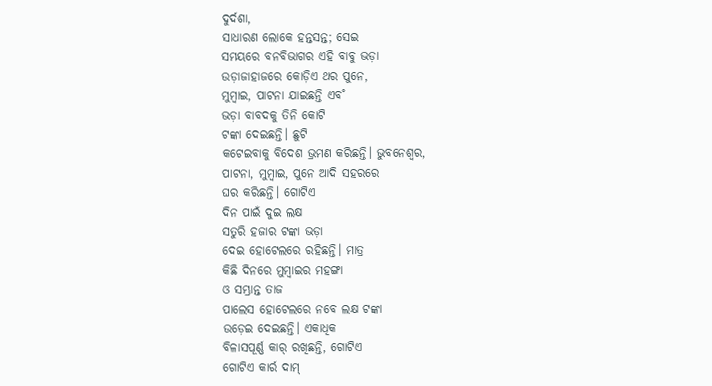ଦୁର୍ଦଶା,
ସାଧାରଣ ଲୋକେ ହନ୍ତସନ୍ତ; ସେଇ
ସମୟରେ ବନବିଭାଗର ଏହି ବାବୁ ଭଡ଼ା
ଉଡ଼ାଜାହାଜରେ କୋଡ଼ିଏ ଥର ପୁନେ,
ମୁମ୍ବାଇ, ପାଟନା ଯାଇଛନ୍ତି ଏବ˚
ଭଡ଼ା ବାବଦକୁ ତିନି କୋଟି
ଟଙ୍କା ଦେଇଛନ୍ତି। ଛୁଟି
କଟେଇବାକୁ ବିଦେଶ ଭ୍ରମଣ କରିଛନ୍ତି। ଭୁବନେଶ୍ବର,
ପାଟନା, ମୁମ୍ବାଇ, ପୁନେ ଆଦି ସହରରେ
ଘର କରିଛନ୍ତି। ଗୋଟିଏ
ଦିନ ପାଇଁ ଦୁଇ ଲକ୍ଷ
ସତୁରି ହଜାର ଟଙ୍କା ଭଡ଼ା
ଦେଇ ହୋଟେଲରେ ରହିଛନ୍ତି। ମାତ୍ର
କିଛି ଦିନରେ ମୁମ୍ବାଇର ମହଙ୍ଗା
ଓ ସମ୍ଭ୍ରାନ୍ତ ତାଜ
ପାଲେସ ହୋଟେଲରେ ନବେ ଲକ୍ଷ ଟଙ୍କା
ଉଡ଼େଇ ଦେଇଛନ୍ତି। ଏକାଧିକ
ବିଳାସପୂର୍ଣ୍ଣ କାର୍ ରଖିଛନ୍ତି, ଗୋଟିଏ
ଗୋଟିଏ କାର୍ର ଦାମ୍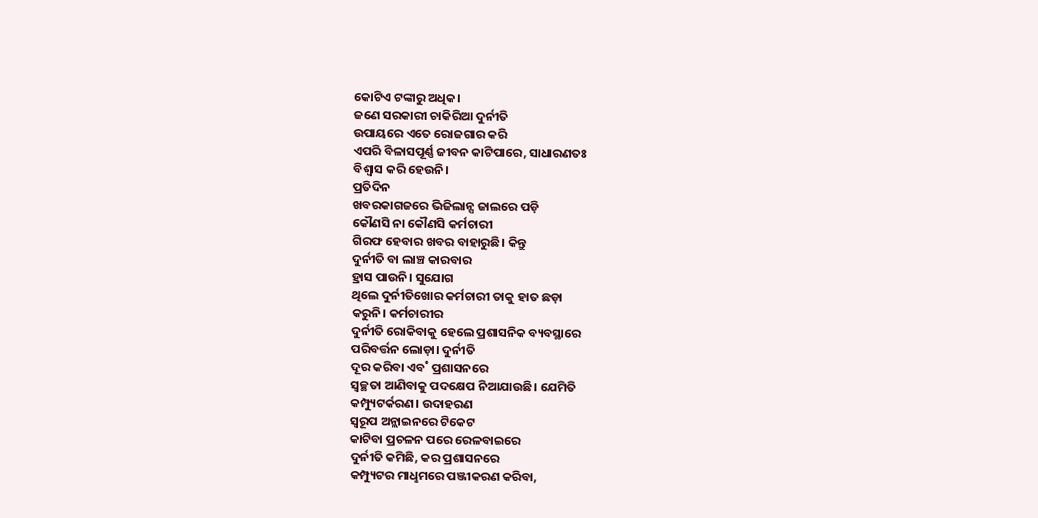କୋଟିଏ ଟଙ୍କାରୁ ଅଧିକ।
ଜଣେ ସରକାରୀ ଚାକିରିଆ ଦୁର୍ନୀତି
ଉପାୟରେ ଏତେ ରୋଜଗାର କରି
ଏପରି ବିଳାସପୂର୍ଣ୍ଣ ଜୀବନ କାଟିପାରେ, ସାଧାରଣତଃ
ବିଶ୍ବାସ କରି ହେଉନି।
ପ୍ରତିଦିନ
ଖବରକାଗଜରେ ଭିଜିଲାନ୍ସ ଜାଲରେ ପଡ଼ି
କୌଣସି ନା କୌଣସି କର୍ମଚାରୀ
ଗିରଫ ହେବାର ଖବର ବାହାରୁଛି। କିନ୍ତୁ
ଦୁର୍ନୀତି ବା ଲାଞ୍ଚ କାରବାର
ହ୍ରାସ ପାଉନି। ସୁଯୋଗ
ଥିଲେ ଦୁର୍ନୀତିଖୋର କର୍ମଚାରୀ ତାକୁ ହାତ ଛଡ଼ା
କରୁନି। କର୍ମଚାରୀର
ଦୁର୍ନୀତି ରୋକିବାକୁ ହେଲେ ପ୍ରଶାସନିକ ବ୍ୟବସ୍ଥାରେ
ପରିବର୍ତ୍ତନ ଲୋଡ଼ା। ଦୁର୍ନୀତି
ଦୂର କରିବା ଏବ˚ ପ୍ରଶାସନରେ
ସ୍ବଚ୍ଛତା ଆଣିବାକୁ ପଦକ୍ଷେପ ନିଆଯାଉଛି। ଯେମିତି
କମ୍ପ୍ୟୁଟର୍କରଣ। ଉଦାହରଣ
ସ୍ବରୂପ ଅନ୍ଲାଇନରେ ଟିକେଟ
କାଟିବା ପ୍ରଚଳନ ପରେ ରେଳବାଇରେ
ଦୁର୍ନୀତି କମିଛି, କର ପ୍ରଶାସନରେ
କମ୍ପ୍ୟୁଟର ମାଧୢମରେ ପଞ୍ଜୀକରଣ କରିବା,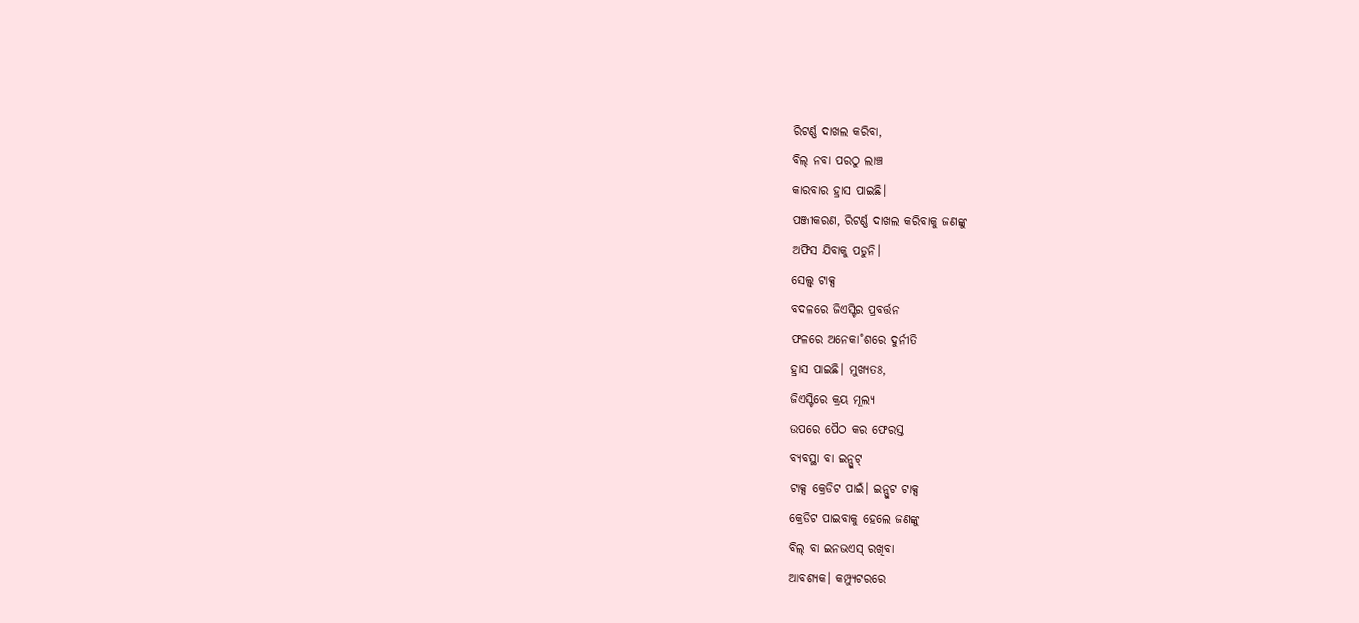ରିଟର୍ଣ୍ଣ ଦାଖଲ କରିବା,
ବିଲ୍ ନବା ପରଠୁ ଲାଞ୍ଚ
କାରବାର ହ୍ରାସ ପାଇଛି।
ପଞ୍ଜୀକରଣ, ରିଟର୍ଣ୍ଣ ଦାଖଲ କରିବାକୁ ଜଣଙ୍କୁ
ଅଫିସ ଯିବାକୁ ପଡୁନି।
ସେଲ୍ସ୍ ଟାକ୍ସ
ବଦଳରେ ଜିଏସ୍ଟିର ପ୍ରବର୍ତ୍ତନ
ଫଳରେ ଅନେକା˚ଶରେ ଦୁର୍ନୀତି
ହ୍ରାସ ପାଇଛି। ମୁଖ୍ୟତଃ,
ଜିଏସ୍ଟିରେ କ୍ରୟ ମୂଲ୍ୟ
ଉପରେ ପୈଠ କର ଫେରସ୍ତ
ବ୍ୟବସ୍ଥା ବା ଇନ୍ପୁଟ୍
ଟାକ୍ସ କ୍ରେଡିଟ ପାଇଁ। ଇନ୍ପୁଟ ଟାକ୍ସ
କ୍ରେଡିଟ ପାଇବାକୁ ହେଲେ ଜଣଙ୍କୁ
ବିଲ୍ ବା ଇନଭଏସ୍ ରଖିବା
ଆବଶ୍ୟକ। କମ୍ପ୍ୟୁଟରରେ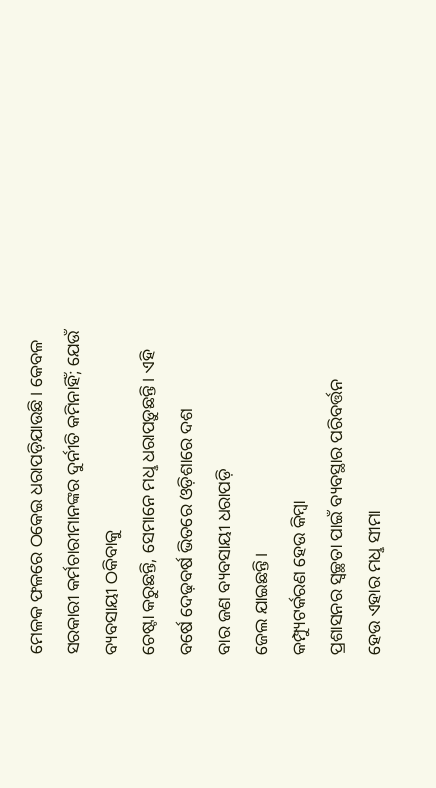ମେଳକ ଫଳରେ ଠକେଇ ଧରାପଡ଼ିଯାଉଛି। କେବଳ
ସରକାରୀ କର୍ମଚାରୀମାନଙ୍କର ଦୁର୍ନୀତି କମିନାହିଁ; ଯେଉଁ ବ୍ୟବସାୟୀ ଠକିବାକୁ
ଚେଷ୍ଟା କରୁଛନ୍ତି, ସେମାନେ ମଧୢ ଧରାପଡ଼ୁଛନ୍ତି। ଏହି
ବର୍ଷେ ଦେଢ଼ବର୍ଷ ଭିତରେ ଓଡ଼ିଶାରେ ଦଶ
ବାର ଜଣ ବ୍ୟବସାୟୀ ଧରାପଡ଼ି
ଜେଲ ଯାଇଛନ୍ତି।
କମ୍ପ୍ୟୁଟର୍କରଣ ହେଉ କିମ୍ବା
ପ୍ରଶାସନର ସ୍ବଚ୍ଛତା ପାଇଁ ବ୍ୟବସ୍ଥାର ପରିବର୍ତ୍ତନ
ହେଉ ଏହାର ମଧୢ ସୀମା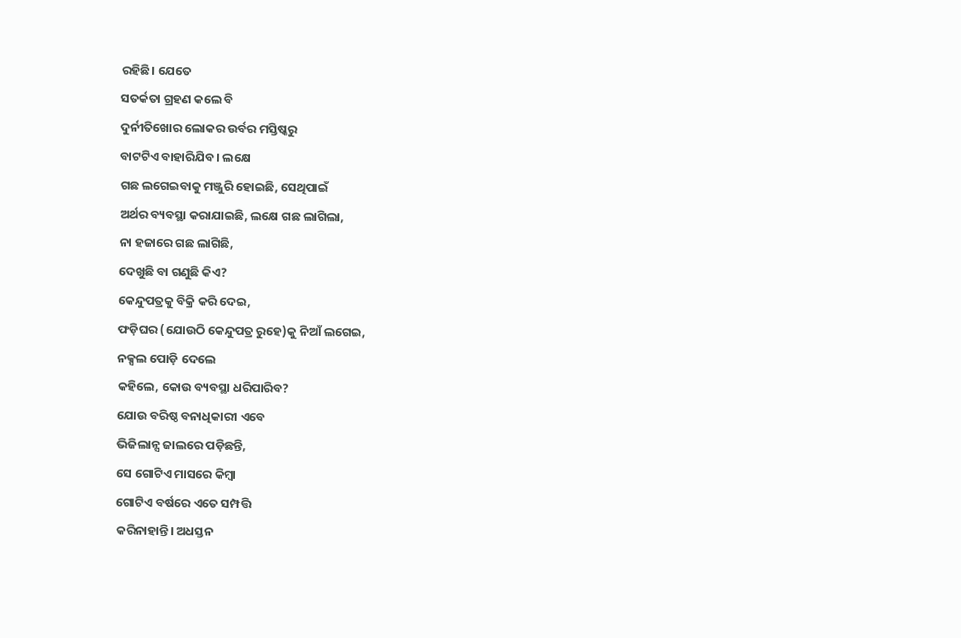ରହିଛି। ଯେତେ
ସତର୍କତା ଗ୍ରହଣ କଲେ ବି
ଦୁର୍ନୀତିଖୋର ଲୋକର ଉର୍ବର ମସ୍ତିଷ୍କରୁ
ବାଟଟିଏ ବାହାରିଯିବ। ଲକ୍ଷେ
ଗଛ ଲଗେଇବାକୁ ମଞ୍ଜୁରି ହୋଇଛି, ସେଥିପାଇଁ
ଅର୍ଥର ବ୍ୟବସ୍ଥା କରାଯାଇଛି, ଲକ୍ଷେ ଗଛ ଲାଗିଲା,
ନା ହଜାରେ ଗଛ ଲାଗିଛି,
ଦେଖୁଛି ବା ଗଣୁଛି କିଏ?
କେନ୍ଦୁପତ୍ରକୁ ବିକ୍ରି କରି ଦେଇ,
ଫଡ଼ିଘର (ଯୋଉଠି କେନ୍ଦୁପତ୍ର ରୁହେ)କୁ ନିଆଁ ଲଗେଇ,
ନକ୍ସଲ ପୋଡ଼ି ଦେଲେ
କହିଲେ, କୋଉ ବ୍ୟବସ୍ଥା ଧରିପାରିବ?
ଯୋଉ ବରିଷ୍ଠ ବନାଧିକାରୀ ଏବେ
ଭିଜିଲାନ୍ସ ଜାଲରେ ପଡ଼ିଛନ୍ତି,
ସେ ଗୋଟିଏ ମାସରେ କିମ୍ବା
ଗୋଟିଏ ବର୍ଷରେ ଏତେ ସମ୍ପତ୍ତି
କରିନାହାନ୍ତି। ଅଧସ୍ତନ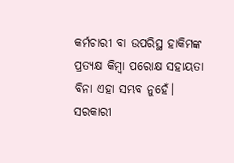କର୍ମଚାରୀ ବା ଉପରିସ୍ଥ ହାକିମଙ୍କ
ପ୍ରତ୍ୟକ୍ଷ କିମ୍ବା ପରୋକ୍ଷ ସହାୟତା
ବିନା ଏହା ସମ୍ଭବ ନୁହେଁ। ସରକାରୀ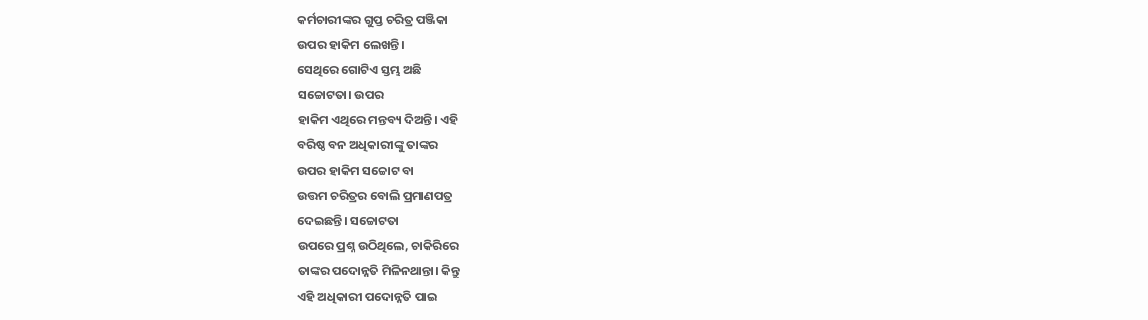କର୍ମଚାରୀଙ୍କର ଗୁପ୍ତ ଚରିତ୍ର ପଞ୍ଜିକା
ଉପର ହାକିମ ଲେଖନ୍ତି।
ସେଥିରେ ଗୋଟିଏ ସ୍ତମ୍ଭ ଅଛି
ସଚ୍ଚୋଟତା। ଉପର
ହାକିମ ଏଥିରେ ମନ୍ତବ୍ୟ ଦିଅନ୍ତି। ଏହି
ବରିଷ୍ଠ ବନ ଅଧିକାରୀଙ୍କୁ ତାଙ୍କର
ଉପର ହାକିମ ସଚ୍ଚୋଟ ବା
ଉତ୍ତମ ଚରିତ୍ରର ବୋଲି ପ୍ରମାଣପତ୍ର
ଦେଇଛନ୍ତି। ସଚ୍ଚୋଟତା
ଉପରେ ପ୍ରଶ୍ନ ଉଠିଥିଲେ, ଚାକିରିରେ
ତାଙ୍କର ପଦୋନ୍ନତି ମିଳିନଥାନ୍ତା। କିନ୍ତୁ
ଏହି ଅଧିକାରୀ ପଦୋନ୍ନତି ପାଇ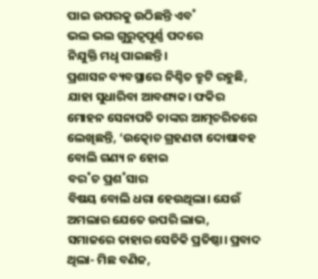ପାଇ ଉପରକୁ ଉଠିଛନ୍ତି ଏବ˚
ଭଲ ଭଲ ଗୁରୁତ୍ବପୂର୍ଣ୍ଣ ପଦରେ
ନିଯୁକ୍ତି ମଧୢ ପାଇଛନ୍ତି।
ପ୍ରଶାସନ ବ୍ୟବସ୍ଥାରେ ନିଶ୍ଚିତ ତ୍ରୁଟି ରହୁଛି,
ଯାହା ସୁଧାରିବା ଆବଶ୍ୟକ। ଫକିର
ମୋହନ ସେନାପତି ତାଙ୍କର ଆତ୍ମଚରିତରେ
ଲେଖିଛନ୍ତି, ‘ଉତ୍କୋଚ ଗ୍ରହଣଟା ଦୋଷାବହ
ବୋଲି ଗଣ୍ୟ ନ ହୋଇ
ବର˚ଚ ପ୍ରଶ˚ସାର
ବିଷୟ ବୋଲି ଧରା ହେଉଥିଲା। ଯେଉଁ
ଅମଲାର ଯେତେ ଉପରି ଲାଭ,
ସମାଜରେ ତାହାର ସେତିକି ପ୍ରତିଷ୍ଠା। ପ୍ରବାଦ
ଥିଲା- ମିଛ ବଣିଜ,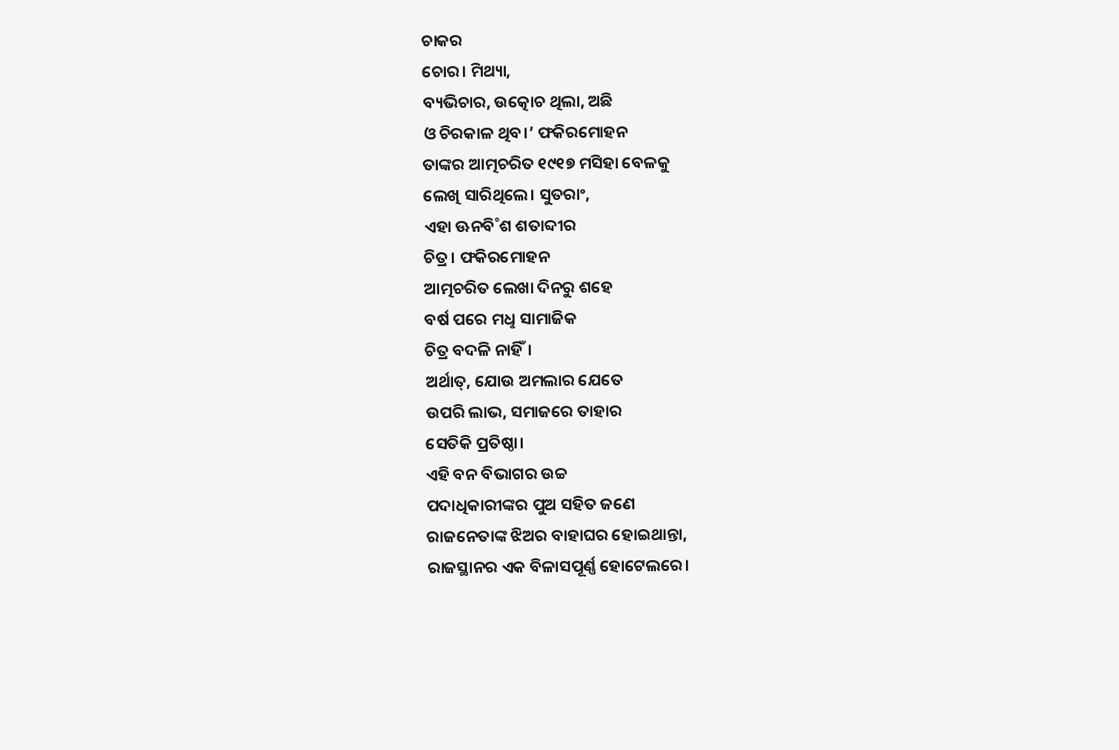ଚାକର
ଚୋର। ମିଥ୍ୟା,
ବ୍ୟଭିଚାର, ଉତ୍କୋଚ ଥିଲା, ଅଛି
ଓ ଚିରକାଳ ଥିବ।’ ଫକିରମୋହନ
ତାଙ୍କର ଆତ୍ମଚରିତ ୧୯୧୭ ମସିହା ବେଳକୁ
ଲେଖି ସାରିଥିଲେ। ସୁତରାଂ,
ଏହା ଊନବି˚ଶ ଶତାବ୍ଦୀର
ଚିତ୍ର। ଫକିରମୋହନ
ଆତ୍ମଚରିତ ଲେଖା ଦିନରୁ ଶହେ
ବର୍ଷ ପରେ ମଧୢ ସାମାଜିକ
ଚିତ୍ର ବଦଳି ନାହିଁ।
ଅର୍ଥାତ୍, ଯୋଉ ଅମଲାର ଯେତେ
ଉପରି ଲାଭ, ସମାଜରେ ତାହାର
ସେତିକି ପ୍ରତିଷ୍ଠା।
ଏହି ବନ ବିଭାଗର ଉଚ୍ଚ
ପଦାଧିକାରୀଙ୍କର ପୁଅ ସହିତ ଜଣେ
ରାଜନେତାଙ୍କ ଝିଅର ବାହାଘର ହୋଇଥାନ୍ତା,
ରାଜସ୍ଥାନର ଏକ ବିଳାସପୂର୍ଣ୍ଣ ହୋଟେଲରେ।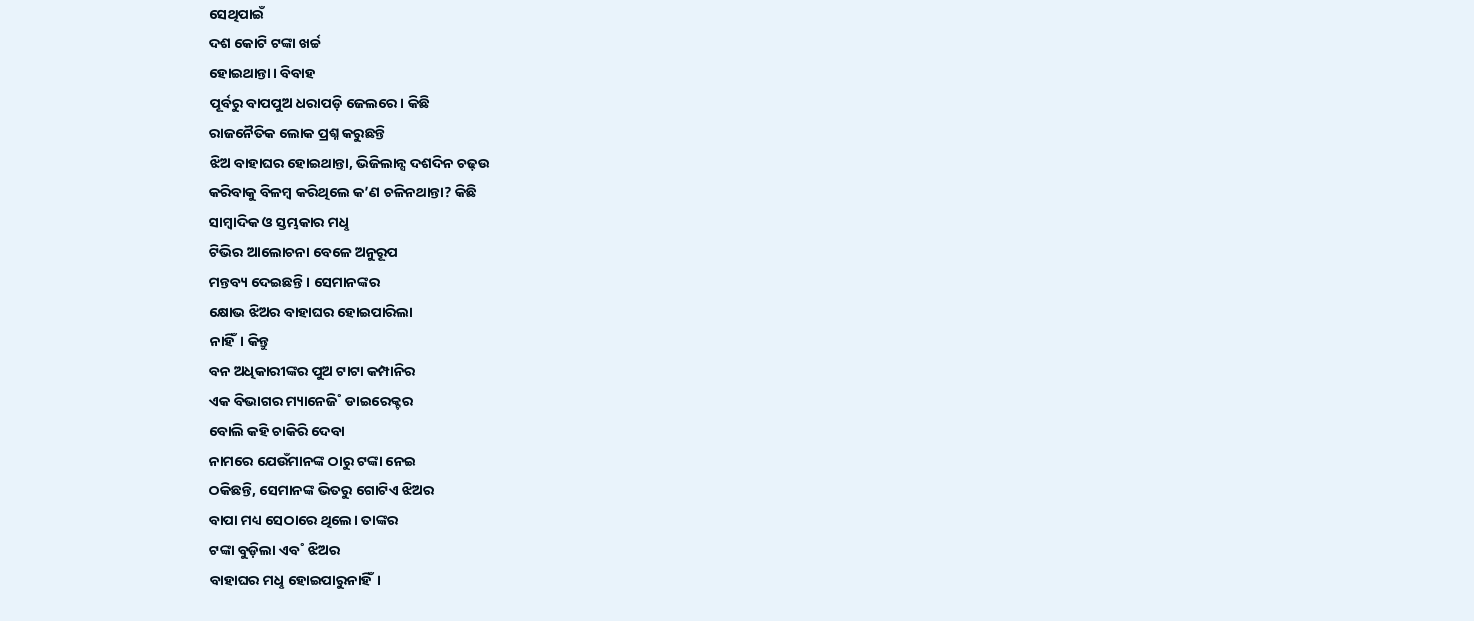ସେଥିପାଇଁ
ଦଶ କୋଟି ଟଙ୍କା ଖର୍ଚ୍ଚ
ହୋଇଥାନ୍ତା। ବିବାହ
ପୂର୍ବରୁ ବାପପୁଅ ଧରାପଡ଼ି ଜେଲରେ। କିଛି
ରାଜନୈତିକ ଲୋକ ପ୍ରଶ୍ନ କରୁଛନ୍ତି
ଝିଅ ବାହାଘର ହୋଇଥାନ୍ତା, ଭିଜିଲାନ୍ସ ଦଶଦିନ ଚଢ଼ଉ
କରିବାକୁ ବିଳମ୍ବ କରିଥିଲେ କ’ଣ ଚଳିନଥାନ୍ତା? କିଛି
ସାମ୍ବାଦିକ ଓ ସ୍ତମ୍ଭକାର ମଧୢ
ଟିଭିର ଆଲୋଚନା ବେଳେ ଅନୁରୂପ
ମନ୍ତବ୍ୟ ଦେଇଛନ୍ତି। ସେମାନଙ୍କର
କ୍ଷୋଭ ଝିଅର ବାହାଘର ହୋଇପାରିଲା
ନାହିଁ। କିନ୍ତୁ
ବନ ଅଧିକାରୀଙ୍କର ପୁଅ ଟାଟା କମ୍ପାନିର
ଏକ ବିଭାଗର ମ୍ୟାନେଜି˚ ଡାଇରେକ୍ଟର
ବୋଲି କହି ଚାକିରି ଦେବା
ନାମରେ ଯେଉଁମାନଙ୍କ ଠାରୁ ଟଙ୍କା ନେଇ
ଠକିଛନ୍ତି, ସେମାନଙ୍କ ଭିତରୁ ଗୋଟିଏ ଝିଅର
ବାପା ମଧ୍ୟ ସେଠାରେ ଥିଲେ। ତାଙ୍କର
ଟଙ୍କା ବୁଡ଼ିଲା ଏବ˚ ଝିଅର
ବାହାଘର ମଧୢ ହୋଇପାରୁନାହିଁ।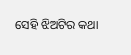ସେହି ଝିଅଟିର କଥା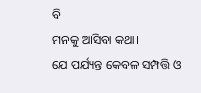ବି
ମନକୁ ଆସିବା କଥା।
ଯେ ପର୍ଯ୍ୟନ୍ତ କେବଳ ସମ୍ପତ୍ତି ଓ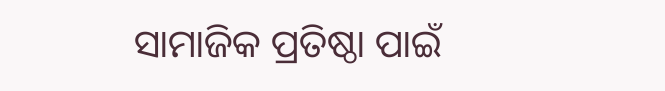ସାମାଜିକ ପ୍ରତିଷ୍ଠା ପାଇଁ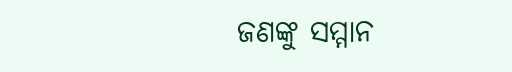ଜଣଙ୍କୁ ସମ୍ମାନ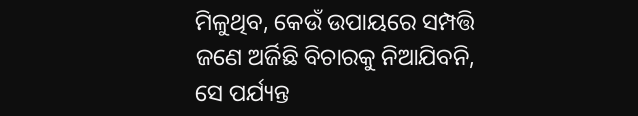ମିଳୁଥିବ, କେଉଁ ଉପାୟରେ ସମ୍ପତ୍ତି
ଜଣେ ଅର୍ଜିଛି ବିଚାରକୁ ନିଆଯିବନି,
ସେ ପର୍ଯ୍ୟନ୍ତ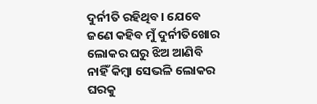ଦୁର୍ନୀତି ରହିଥିବ। ଯେବେ
ଜଣେ କହିବ ମୁଁ ଦୁର୍ନୀତିଖୋର
ଲୋକର ଘରୁ ଝିଅ ଆଣିବି
ନାହିଁ କିମ୍ବା ସେଭଳି ଲୋକର
ଘରକୁ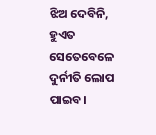ଝିଅ ଦେବିନି, ହୁଏତ
ସେତେବେଳେ ଦୁର୍ନୀତି ଲୋପ ପାଇବ।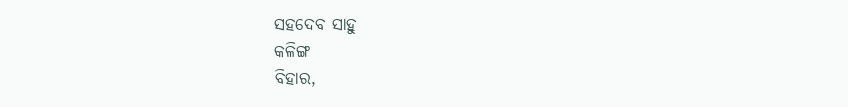ସହଦେବ ସାହୁ
କଳିଙ୍ଗ
ବିହାର,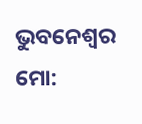ଭୁବନେଶ୍ବର
ମୋ: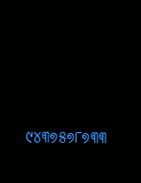୯୪୩୭୫୭୮୭୩୩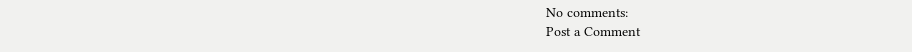No comments:
Post a Comment